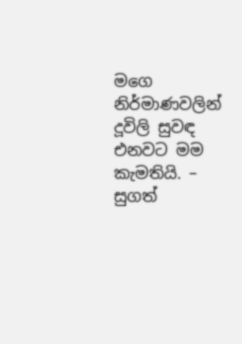මගෙ නිර්මාණවලින් දූවිලි සුවඳ එනවට මම කැමතියි. – සුගත්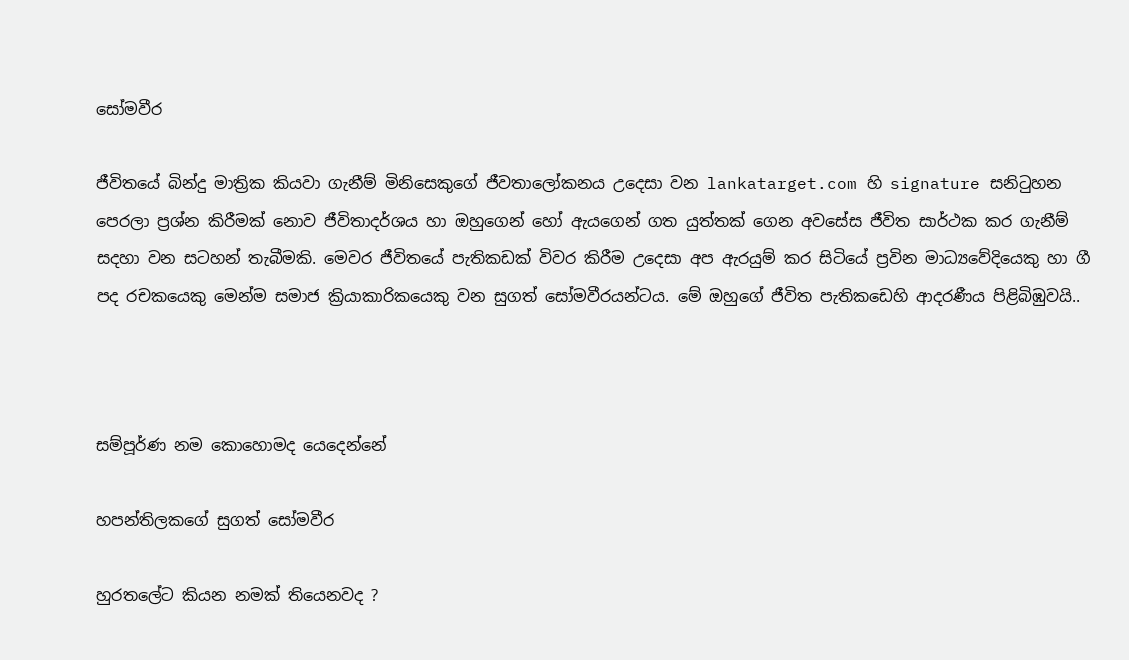සෝමවීර

ජීවිතයේ බින්දු මාත්‍රික කියවා ගැනීම් මිනිසෙකුගේ ජීවතාලෝකනය උදෙසා වන lankatarget.com හි signature සනිටුහන පෙරලා ප්‍රශ්න කිරීමක් නොව ජීවිතාදර්ශය හා ඔහුගෙන් හෝ ඇයගෙන් ගත යුත්තක් ගෙන අවසේස ජීවිත සාර්ථක කර ගැනීම් සදහා වන සටහන් තැබීමකි. මෙවර ජීවිතයේ පැතිකඩක් විවර කිරීම උදෙසා අප ඇරයුම් කර සිටියේ ප්‍රවින මාධ්‍යවේදියෙකු හා ගී පද රචකයෙකු මෙන්ම සමාජ ක්‍රියාකාරිකයෙකු වන සුගත් සෝමවීරයන්ටය. මේ ඔහුගේ ජීවිත පැතිකඩෙහි ආදරණීය පිළිබිඹුවයි..



සම්පූර්ණ නම කොහොමද යෙදෙන්නේ

හපන්තිලකගේ සුගත් සෝමවීර

හුරතලේට කියන නමක් තියෙනවද ?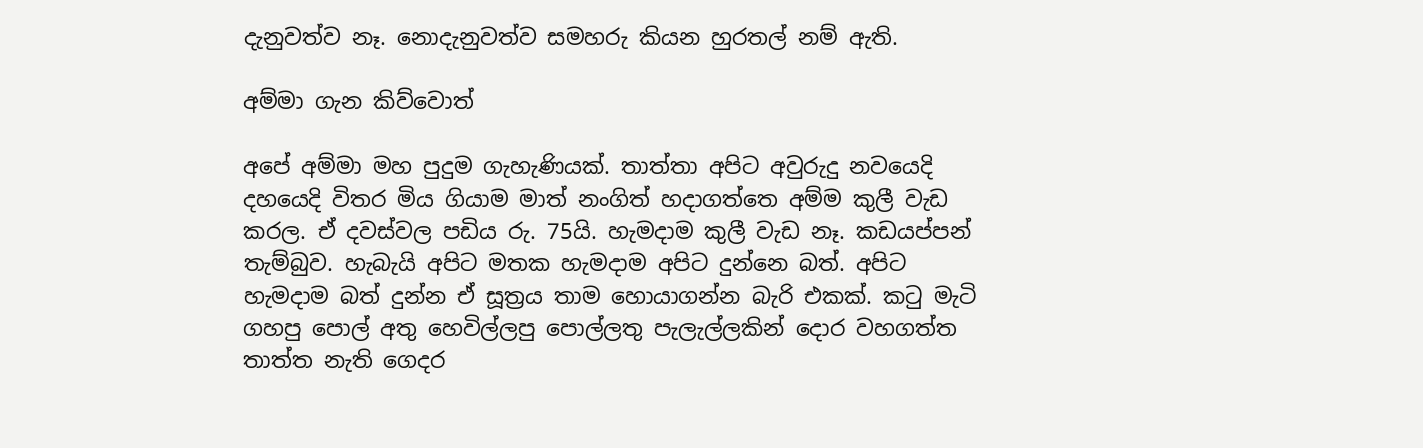දැනුවත්ව නෑ. නොදැනුවත්ව සමහරු කියන හුරතල් නම් ඇති.

අම්මා ගැන කිව්වොත්

අපේ අම්මා මහ පුදුම ගැහැණියක්. තාත්තා අපිට අවුරුදු නවයෙදි දහයෙදි විතර මිය ගියාම මාත් නංගිත් හදාගත්තෙ අම්ම කුලී වැඩ කරල. ඒ දවස්වල පඩිය රු. 75යි. හැමදාම කුලී වැඩ නෑ. කඩයප්පන් තැම්බුව. හැබැයි අපිට මතක හැමදාම අපිට දුන්නෙ බත්. අපිට හැමදාම බත් දුන්න ඒ සූත්‍රය තාම හොයාගන්න බැරි එකක්. කටු මැටි ගහපු පොල් අතු හෙවිල්ලපු පොල්ලතු පැලැල්ලකින් දොර වහගත්ත තාත්ත නැති ගෙදර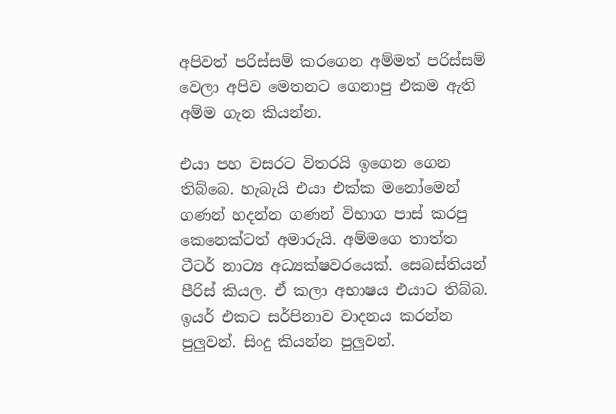අපිවත් පරිස්සම් කරගෙන අම්මත් පරිස්සම් වෙලා අපිව මෙතනට ගෙනාපු එකම ඇති අම්ම ගැන කියන්න.

එයා පහ වසරට විතරයි ඉගෙන ගෙන තිබ්බෙ. හැබැයි එයා එක්ක මනෝමෙන් ගණන් හදන්න ගණන් විභාග පාස් කරපු කෙනෙක්ටත් අමාරුයි. අම්මගෙ තාත්ත ටීටර් නාට්‍ය අධ්‍යක්ෂවරයෙක්. සෙබස්තියන් පීරිස් කියල. ඒ කලා අභාෂය එයාට තිබ්බ. ඉයර් එකට සර්පිනාව වාදනය කරන්න පුලුවන්. සිංදු කියන්න පුලුවන්.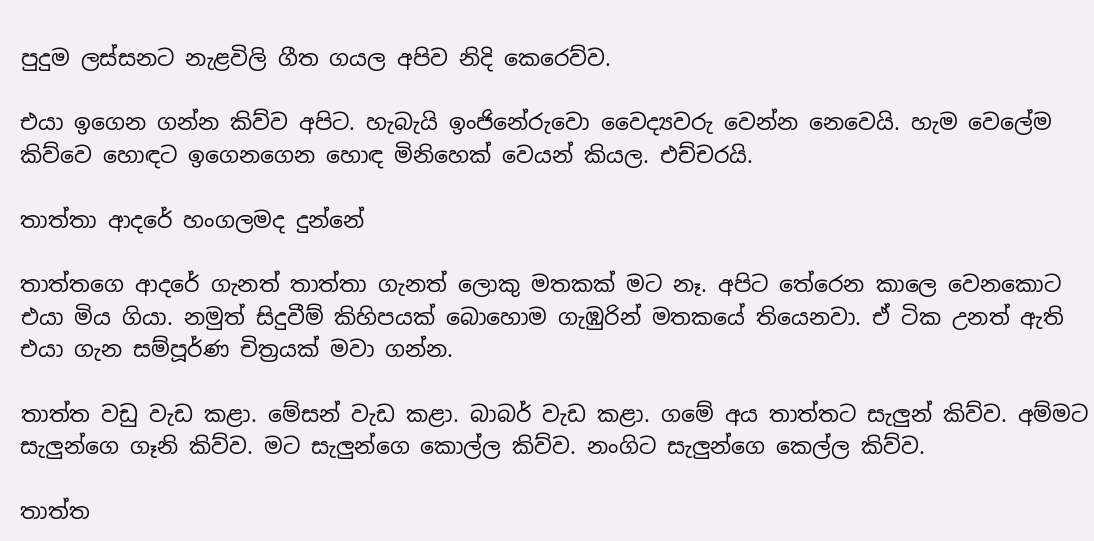පුදුම ලස්සනට නැළවිලි ගීත ගයල අපිව නිදි කෙරෙව්ව.

එයා ඉගෙන ගන්න කිව්ව අපිට. හැබැයි ඉංජිනේරුවො වෛද්‍යවරු වෙන්න නෙවෙයි. හැම වෙලේම කිව්වෙ හොඳට ඉගෙනගෙන හොඳ මිනිහෙක් වෙයන් කියල. එච්චරයි.

තාත්තා ආදරේ හංගලමද දුන්නේ

තාත්තගෙ ආදරේ ගැනත් තාත්තා ගැනත් ලොකු මතකක් මට නෑ. අපිට තේරෙන කාලෙ වෙනකොට එයා මිය ගියා. නමුත් සිදුවීම් කිහිපයක් බොහොම ගැඹුරින් මතකයේ තියෙනවා. ඒ ටික උනත් ඇති එයා ගැන සම්පූර්ණ චිත්‍රයක් මවා ගන්න.

තාත්ත වඩු වැඩ කළා. මේසන් වැඩ කළා. බාබර් වැඩ කළා. ගමේ අය තාත්තට සැලුන් කිව්ව. අම්මට සැලුන්ගෙ ගෑනි කිව්ව. මට සැලුන්ගෙ කොල්ල කිව්ව. නංගිට සැලුන්ගෙ කෙල්ල කිව්ව.

තාත්ත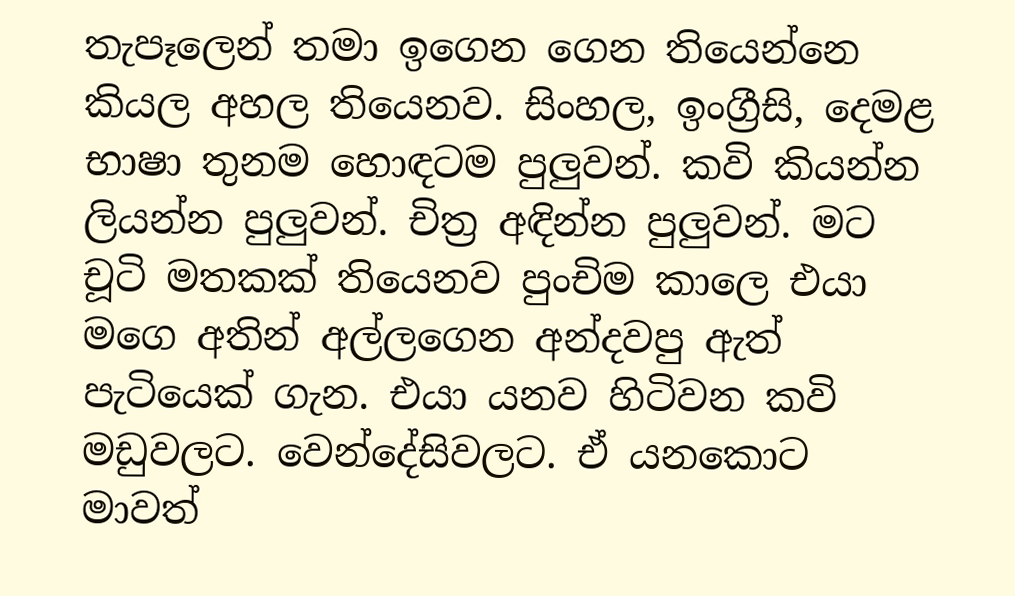තැපෑලෙන් තමා ඉගෙන ගෙන තියෙන්නෙ කියල අහල තියෙනව. සිංහල, ඉංග්‍රීසි, දෙමළ භාෂා තුනම හොඳටම පුලුවන්. කවි කියන්න ලියන්න පුලුවන්. චිත්‍ර අඳින්න පුලුවන්. මට චූටි මතකක් තියෙනව පුංචිම කාලෙ එයා මගෙ අතින් අල්ලගෙන අන්දවපු ඇත් පැටියෙක් ගැන. එයා යනව හිටිවන කවි මඩුවලට. වෙන්දේසිවලට. ඒ යනකොට මාවත්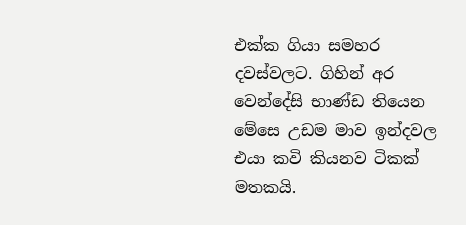එක්ක ගියා සමහර දවස්වලට. ගිහින් අර වෙන්දේසි භාණ්ඩ තියෙන මේසෙ උඩම මාව ඉන්දවල එයා කවි කියනව ටිකක් මතකයි.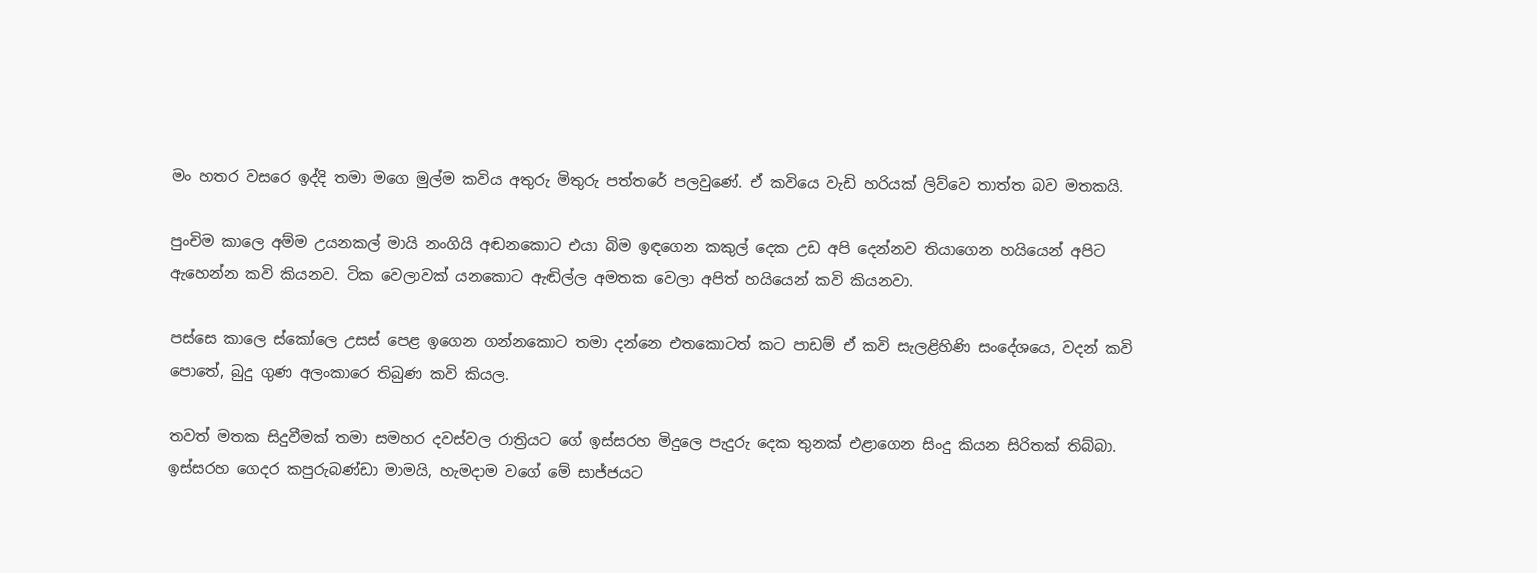මං හතර වසරෙ ඉද්දි තමා මගෙ මුල්ම කවිය අතුරු මිතුරු පත්තරේ පලවුණේ. ඒ කවියෙ වැඩි හරියක් ලිව්වෙ තාත්ත බව මතකයි.

පුංචිම කාලෙ අම්ම උයනකල් මායි නංගියි අඬනකොට එයා බිම ඉඳගෙන කකුල් දෙක උඩ අපි දෙන්නව තියාගෙන හයියෙන් අපිට ඇහෙන්න කවි කියනව. ටික වෙලාවක් යනකොට ඇඬිල්ල අමතක වෙලා අපිත් හයියෙන් කවි කියනවා.

පස්සෙ කාලෙ ස්කෝලෙ උසස් පෙළ ඉගෙන ගන්නකොට තමා දන්නෙ එතකොටත් කට පාඩම් ඒ කවි සැලළිහිණි සංදේශයෙ, වදන් කවි පොතේ, බුදු ගුණ අලංකාරෙ තිබුණ කවි කියල.

තවත් මතක සිදුවීමක් තමා සමහර දවස්වල රාත්‍රියට ගේ ඉස්සරහ මිදුලෙ පැදුරු දෙක තුනක් එළාගෙන සිංදු කියන සිරිතක් තිබ්බා. ඉස්සරහ ගෙදර කපුරුබණ්ඩා මාමයි, හැමදාම වගේ මේ සාජ්ජයට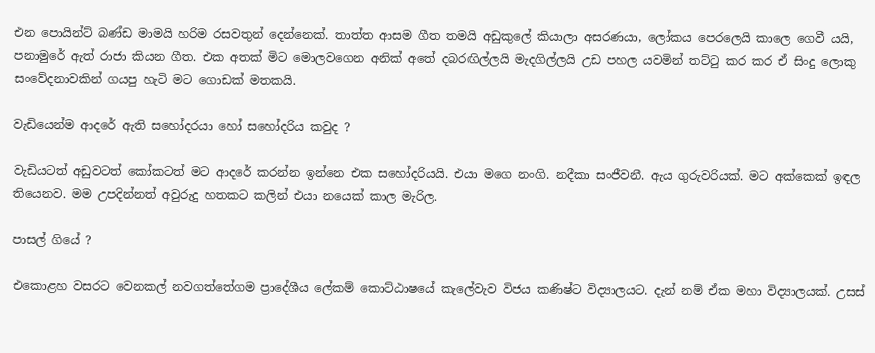එන පොයින්ට් බණ්ඩ මාමයි හරිම රසවතුන් දෙන්නෙක්. තාත්ත ආසම ගීත තමයි අඩුකුලේ කියාලා අසරණයා, ලෝකය පෙරලෙයි කාලෙ ගෙවී යයි, පනාමුරේ ඇත් රාජා කියන ගීත. එක අතක් මිට මොලවගෙන අනික් අතේ දබරඟිල්ලයි මැදගිල්ලයි උඩ පහල යවමින් තට්ටු කර කර ඒ සිංදු ලොකු සංවේදනාවකින් ගයපු හැටි මට ගොඩක් මතකයි.

වැඩියෙන්ම ආදරේ ඇති සහෝදරයා හෝ සහෝදරිය කවුද ?

වැඩියටත් අඩුවටත් කෝකටත් මට ආදරේ කරන්න ඉන්නෙ එක සහෝදරියයි. එයා මගෙ නංගි. නදීකා සංජීවනී. ඇය ගුරුවරියක්. මට අක්කෙක් ඉඳල තියෙනව. මම උපදින්නත් අවුරුදු හතකට කලින් එයා නයෙක් කාල මැරිල.

පාසල් ගියේ ?

එකොළහ වසරට වෙනකල් නවගත්තේගම ප්‍රාදේශීය ලේකම් කොට්ඨාෂයේ කැලේවැව විජය කණිෂ්ට විද්‍යාලයට. දැන් නම් ඒක මහා විද්‍යාලයක්. උසස්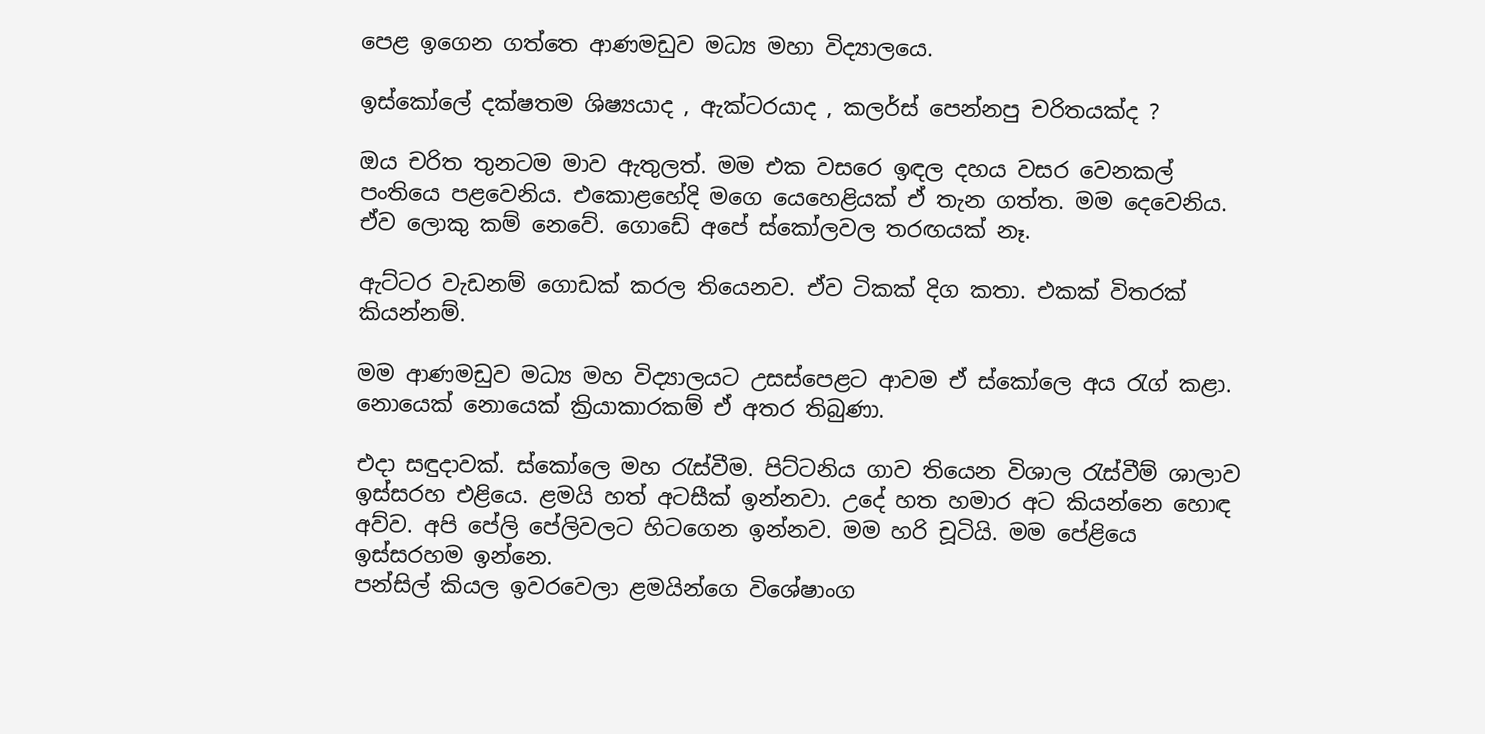පෙළ ඉගෙන ගත්තෙ ආණමඩුව මධ්‍ය මහා විද්‍යාලයෙ.

ඉස්කෝලේ දක්ෂතම ශිෂ්‍යයාද , ඇක්ටරයාද , කලර්ස් පෙන්නපු චරිතයක්ද ?

ඔය චරිත තුනටම මාව ඇතුලත්. මම එක වසරෙ ඉඳල දහය වසර වෙනකල් පංතියෙ පළවෙනිය. එකොළහේදි මගෙ යෙහෙළියක් ඒ තැන ගත්ත. මම දෙවෙනිය. ඒව ලොකු කම් නෙවේ. ගොඩේ අපේ ස්කෝලවල තරඟයක් නෑ.

ඇට්ටර වැඩනම් ගොඩක් කරල තියෙනව. ඒව ටිකක් දිග කතා. එකක් විතරක් කියන්නම්.

මම ආණමඩුව මධ්‍ය මහ විද්‍යාලයට උසස්පෙළට ආවම ඒ ස්කෝලෙ අය රැග් කළා. නොයෙක් නොයෙක් ක්‍රියාකාරකම් ඒ අතර තිබුණා.

එදා සඳුදාවක්. ස්කෝලෙ මහ රැස්වීම. පිට්ටනිය ගාව තියෙන විශාල රැස්වීම් ශාලාව ඉස්සරහ එළියෙ. ළමයි හත් අටසීක් ඉන්නවා. උදේ හත හමාර අට කියන්නෙ හොඳ අව්ව. අපි පේලි පේලිවලට හිටගෙන ඉන්නව. මම හරි චූටියි. මම පේළියෙ ඉස්සරහම ඉන්නෙ.
පන්සිල් කියල ඉවරවෙලා ළමයින්ගෙ විශේෂාංග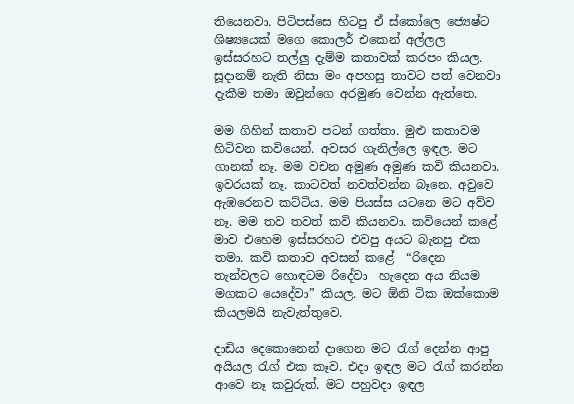තියෙනවා. පිටිපස්සෙ හිටපු ඒ ස්කෝලෙ ජ්‍යෙෂ්ට ශිෂ්‍යයෙක් මගෙ කොලර් එකෙන් අල්ලල ඉස්සරහට තල්ලු දැම්ම කතාවක් කරපං කියල. සූදානම් නැති නිසා මං අපහසු තාවට පත් වෙනවා දැකීම තමා ඔවුන්ගෙ අරමුණ වෙන්න ඇත්තෙ.

මම ගිහින් කතාව පටන් ගත්තා. මුළු කතාවම හිටිවන කවියෙන්. අවසර ගැනිල්ලෙ ඉඳල. මට ගානක් නෑ. මම වචන අමුණ අමුණ කවි කියනවා. ඉවරයක් නෑ. කාටවත් නවත්වන්න බෑනෙ. අවුවෙ ඇඹරෙනව කට්ටිය. මම පියස්ස යටනෙ මට අව්ව නෑ. මම තව තවත් කවි කියනවා. කවියෙන් කළේ මාව එහෙම ඉස්සරහට එවපු අයට බැනපු එක තමා. කවි කතාව අවසන් කළේ  “රිදෙන තැන්වලට හොඳටම රිදේවා  හැදෙන අය නියම මගකට යෙදේවා” කියල. මට ඕනි ටික ඔක්කොම කියලමයි නැවැත්තුවෙ.

දාඩිය දෙකොනෙන් දාගෙන මට රැග් දෙන්න ආපු අයියල රැග් එක කෑව. එදා ඉඳල මට රැග් කරන්න ආවෙ නෑ කවුරුත්. මට පහුවදා ඉඳල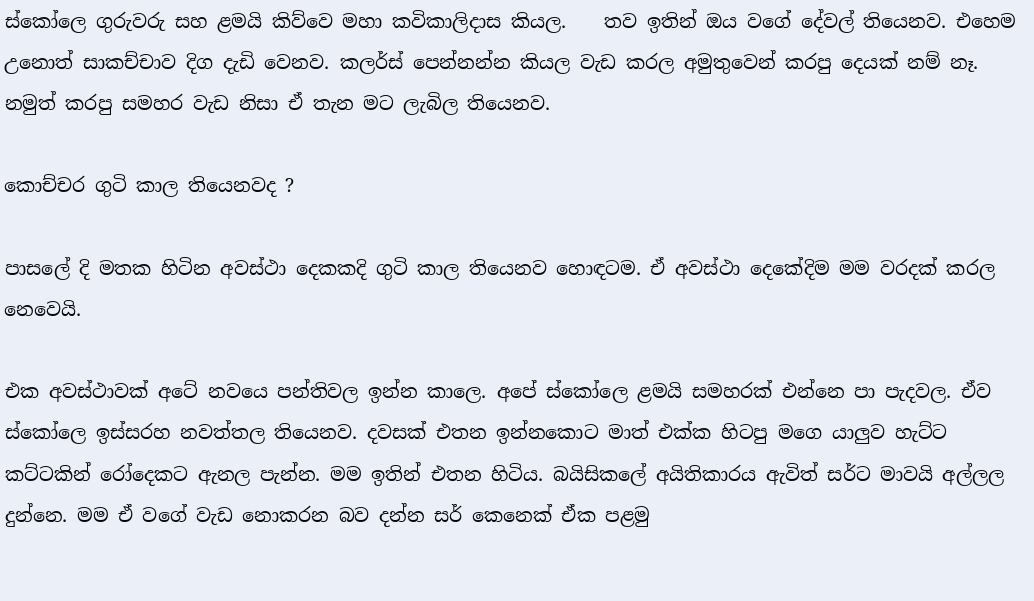ස්කෝලෙ ගුරුවරු සහ ළමයි කිව්වෙ මහා කවිකාලිදාස කියල.    තව ඉතින් ඔය වගේ දේවල් තියෙනව. එහෙම උනොත් සාකච්චාව දිග දැඩි වෙනව. කලර්ස් පෙන්නන්න කියල වැඩ කරල අමුතුවෙන් කරපු දෙයක් නම් නෑ. නමුත් කරපු සමහර වැඩ නිසා ඒ තැන මට ලැබිල තියෙනව.

කොච්චර ගුටි කාල තියෙනවද ?

පාසලේ දි මතක හිටින අවස්ථා දෙකකදි ගුටි කාල තියෙනව හොඳටම. ඒ අවස්ථා දෙකේදිම මම වරදක් කරල නෙවෙයි.

එක අවස්ථාවක් අටේ නවයෙ පන්තිවල ඉන්න කාලෙ. අපේ ස්කෝලෙ ළමයි සමහරක් එන්නෙ පා පැදවල. ඒව ස්කෝලෙ ඉස්සරහ නවත්තල තියෙනව. දවසක් එතන ඉන්නකොට මාත් එක්ක හිටපු මගෙ යාලුව හැට්ට කට්ටකින් රෝදෙකට ඇනල පැන්න. මම ඉතින් එතන හිටිය. බයිසිකලේ අයිතිකාරය ඇවිත් සර්ට මාවයි අල්ලල දුන්නෙ. මම ඒ වගේ වැඩ නොකරන බව දන්න සර් කෙනෙක් ඒක පළමු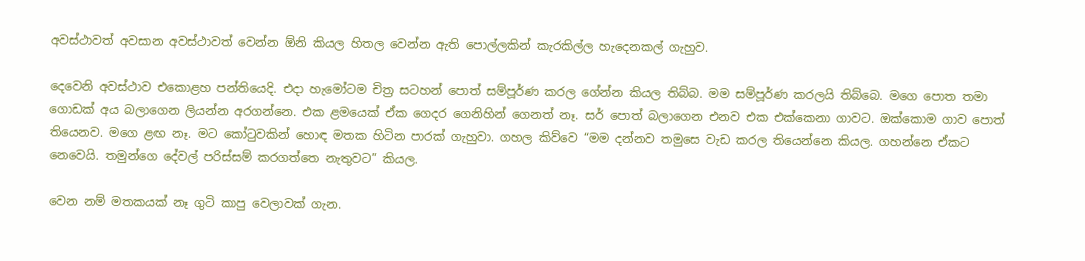අවස්ථාවත් අවසාන අවස්ථාවත් වෙන්න ඕනි කියල හිතල වෙන්න ඇති පොල්ලකින් කැරකිල්ල හැදෙනකල් ගැහුව.

දෙවෙනි අවස්ථාව එකොළහ පන්තියෙදි. එදා හැමෝටම චිත්‍ර සටහන් පොත් සම්පූර්ණ කරල ගේන්න කියල තිබ්බ. මම සම්පූර්ණ කරලයි තිබ්බෙ. මගෙ පොත තමා ගොඩක් අය බලාගෙන ලියන්න අරගන්නෙ. එක ළමයෙක් ඒක ගෙදර ගෙනිහින් ගෙනත් නෑ. සර් පොත් බලාගෙන එනව එක එක්කෙනා ගාවට. ඔක්කොම ගාව පොත් තියෙනව. මගෙ ළඟ නෑ. මට කෝටුවකින් හොඳ මතක හිටින පාරක් ගැහුවා. ගහල කිව්වෙ “මම දන්නව තමුසෙ වැඩ කරල තියෙන්නෙ කියල. ගහන්නෙ ඒකට නෙවෙයි. තමුන්ගෙ දේවල් පරිස්සම් කරගත්තෙ නැතුවට” කියල.

වෙන නම් මතකයක් නෑ ගුටි කාපු වෙලාවක් ගැන.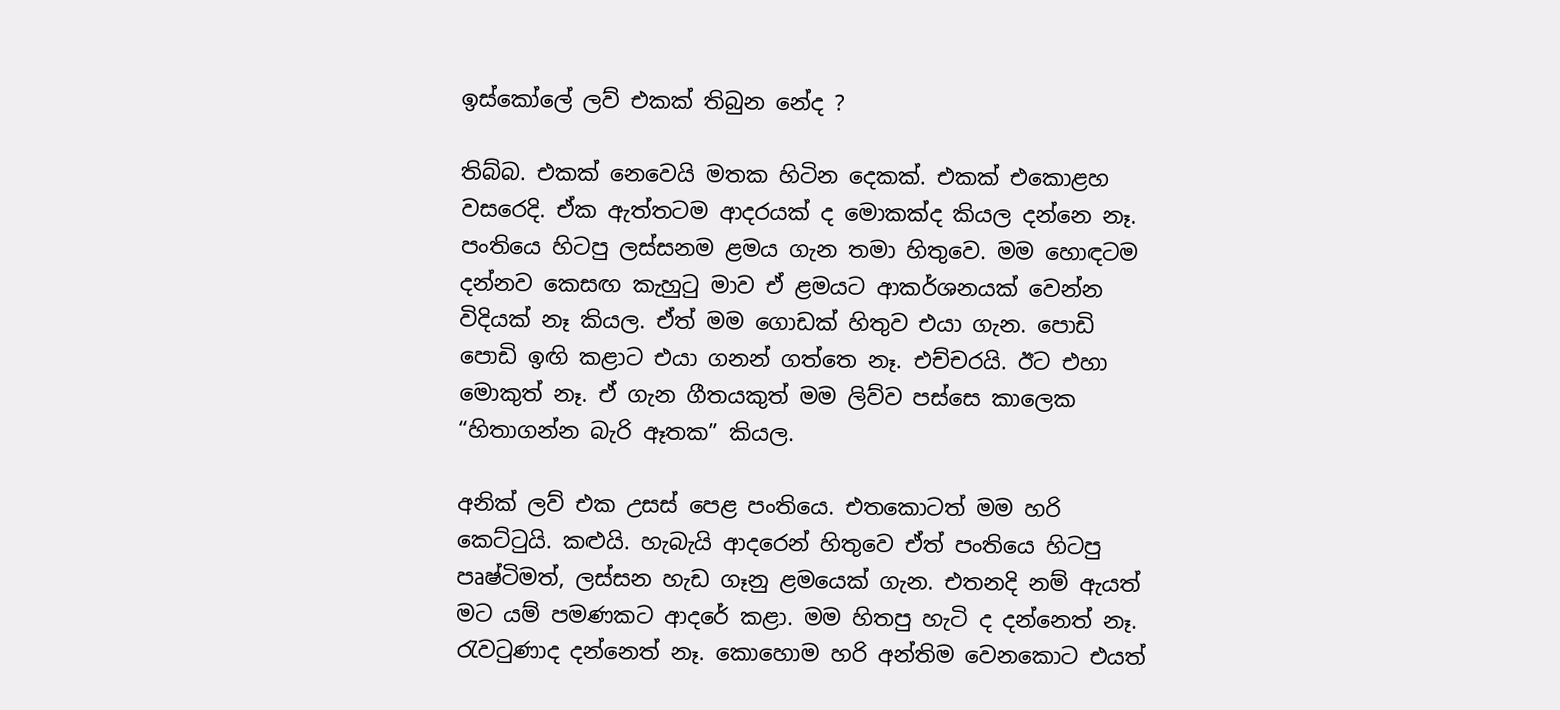ඉස්කෝලේ ලව් එකක් තිබුන නේද ?

තිබ්බ. එකක් නෙවෙයි මතක හිටින දෙකක්. එකක් එකොළහ වසරෙදි. ඒක ඇත්තටම ආදරයක් ද මොකක්ද කියල දන්නෙ නෑ. පංතියෙ හිටපු ලස්සනම ළමය ගැන තමා හිතුවෙ. මම හොඳටම දන්නව කෙසඟ කැහුටු මාව ඒ ළමයට ආකර්ශනයක් වෙන්න විදියක් නෑ කියල. ඒත් මම ගොඩක් හිතුව එයා ගැන. පොඩි පොඩි ඉඟි කළාට එයා ගනන් ගත්තෙ නෑ. එච්චරයි. ඊට එහා මොකුත් නෑ. ඒ ගැන ගීතයකුත් මම ලිව්ව පස්සෙ කාලෙක “හිතාගන්න බැරි ඈතක” කියල.

අනික් ලව් එක උසස් පෙළ පංතියෙ. එතකොටත් මම හරි කෙට්ටුයි. කළුයි. හැබැයි ආදරෙන් හිතුවෙ ඒත් පංතියෙ හිටපු පෘෂ්ටිමත්, ලස්සන හැඩ ගෑනු ළමයෙක් ගැන. එතනදි නම් ඇයත් මට යම් පමණකට ආදරේ කළා. මම හිතපු හැටි ද දන්නෙත් නෑ. රැවටුණාද දන්නෙත් නෑ. කොහොම හරි අන්තිම වෙනකොට එයත්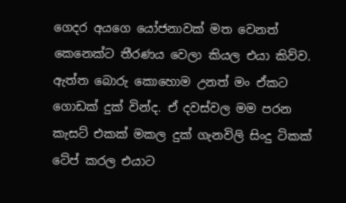ගෙදර අයගෙ යෝජනාවක් මත වෙනත් කෙනෙක්ට තීරණය වෙලා කියල එයා කිව්ව. ඇත්ත බොරු කොහොම උනත් මං ඒකට ගොඩක් දුක් වින්ද. ඒ දවස්වල මම පරන කැසට් එකක් මකල දුක් ගැනවිලි සිංදු ටිකක් ටේප් කරල එයාට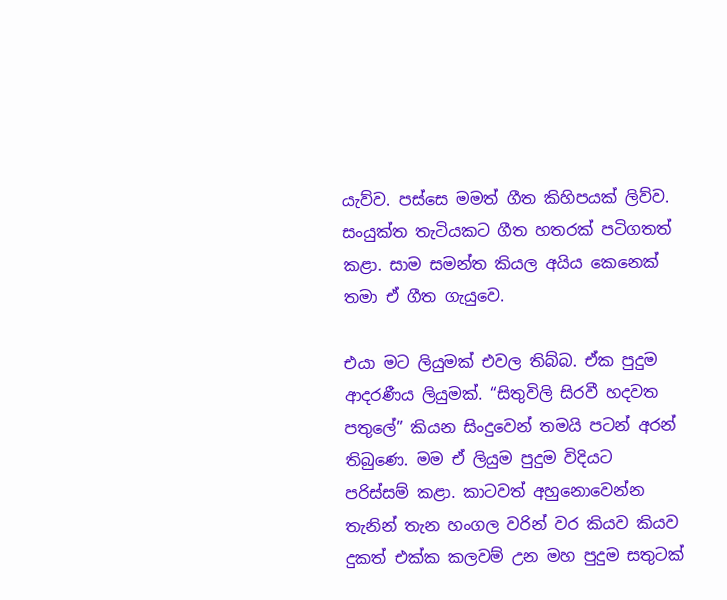යැව්ව. පස්සෙ මමත් ගීත කිහිපයක් ලිව්ව. සංයුක්ත තැටියකට ගීත හතරක් පටිගතත් කළා. සාම සමන්ත කියල අයිය කෙනෙක් තමා ඒ ගීත ගැයුවෙ.

එයා මට ලියුමක් එවල තිබ්බ. ඒක පුදුම ආදරණීය ලියුමක්. “සිතුවිලි සිරවී හදවත පතුලේ” කියන සිංදුවෙන් තමයි පටන් අරන් තිබුණෙ. මම ඒ ලියුම පුදුම විදියට පරිස්සම් කළා. කාටවත් අහුනොවෙන්න තැනින් තැන හංගල වරින් වර කියව කියව දුකත් එක්ක කලවම් උන මහ පුදුම සතුටක්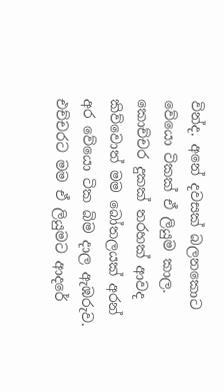වින්ද. අනේ දවසක් බලනකොට වේයො ටිකක් ඒ ලියුම කාල. කොච්චර දුකක් තරහක් ආවද කිව්වොත් මම බෝතලයක් අරන් අර වේයො ටික බිම දාල ඇඹරුව. එච්චරට මම ඒ ලියුමට ආදරේ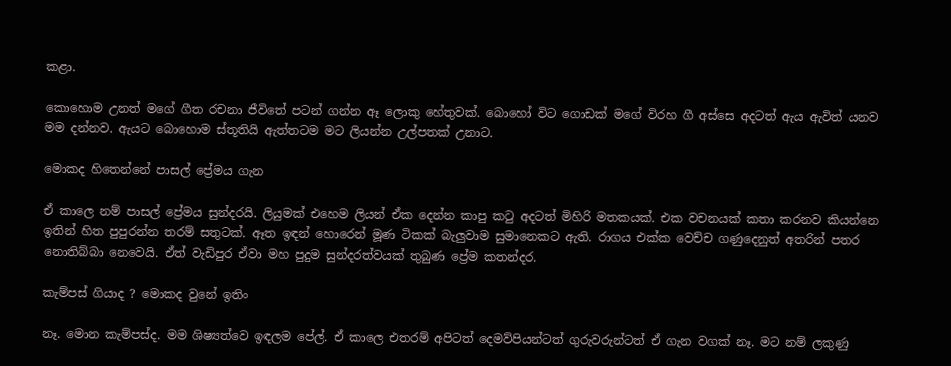කළා.

කොහොම උනත් මගේ ගීත රචනා ජීවිතේ පටන් ගන්න ඈ ලොකු හේතුවක්. බොහෝ විට ගොඩක් මගේ විරහ ගී අස්සෙ අදටත් ඇය ඇවිත් යනව මම දන්නව. ඇයට බොහොම ස්තූතියි ඇත්තටම මට ලියන්න උල්පතක් උනාට.

මොකද හිතෙන්නේ පාසල් ප්‍රේමය ගැන

ඒ කාලෙ නම් පාසල් ප්‍රේමය සුන්දරයි. ලියුමක් එහෙම ලියන් ඒක දෙන්න කාපු කටු අදටත් මිහිරි මතකයක්. එක වචනයක් කතා කරනව කියන්නෙ ඉතින් හිත පුපුරන්න තරම් සතුටක්. ඈත ඉඳන් හොරෙන් මූණ ටිකක් බැලුවාම සුමානෙකට ඇති. රාගය එක්ක වෙච්ච ගණුදෙනුත් අතරින් පතර නොතිබ්බා නෙවෙයි. ඒත් වැඩිපුර ඒවා මහ පුදුම සුන්දරත්වයක් තුබුණ ප්‍රේම කතන්දර.

කැම්පස් ගියාද ? මොකද වුනේ ඉතිං

නෑ. මොන කැම්පස්ද. මම ශිෂ්‍යත්වෙ ඉඳලම පේල්. ඒ කාලෙ එතරම් අපිටත් දෙමව්පියන්ටත් ගුරුවරුන්ටත් ඒ ගැන වගක් නෑ. මට නම් ලකුණු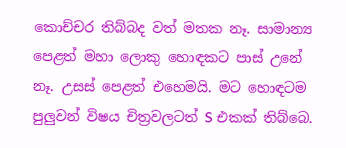කොච්චර තිබ්බද වත් මතක නෑ. සාමාන්‍ය පෙළත් මහා ලොකු හොඳකට පාස් උනේ නෑ. උසස් පෙළත් එහෙමයි. මට හොඳටම පුලුවන් විෂය චිත්‍රවලටත් S එකක් තිබ්බෙ.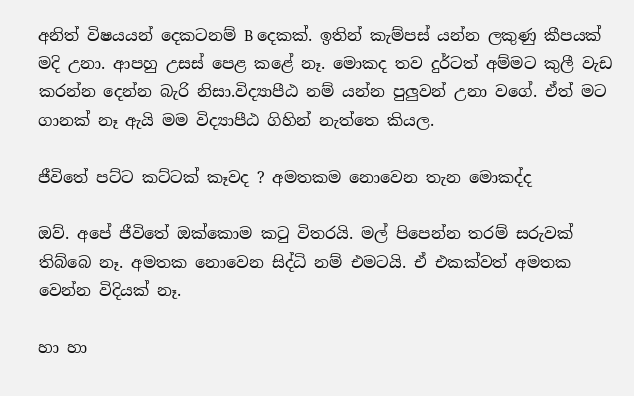අනිත් විෂයයන් දෙකටනම් B දෙකක්. ඉතින් කැම්පස් යන්න ලකුණු කීපයක් මදි උනා. ආපහු උසස් පෙළ කළේ නෑ. මොකද තව දුර්ටත් අම්මට කුලී වැඩ කරන්න දෙන්න බැරි නිසා.විද්‍යාපීඨ නම් යන්න පුලුවන් උනා වගේ. ඒත් මට ගානක් නෑ ඇයි මම විද්‍යාපීඨ ගිහින් නැත්තෙ කියල.

ජීවිතේ පට්ට කට්ටක් කෑවද ? අමතකම නොවෙන තැන මොකද්ද

ඔව්. අපේ ජීවිතේ ඔක්කොම කටු විතරයි. මල් පිපෙන්න තරම් සරුවක් තිබ්බෙ නෑ. අමතක නොවෙන සිද්ධි නම් එමටයි. ඒ එකක්වත් අමතක වෙන්න විදියක් නෑ.

හා හා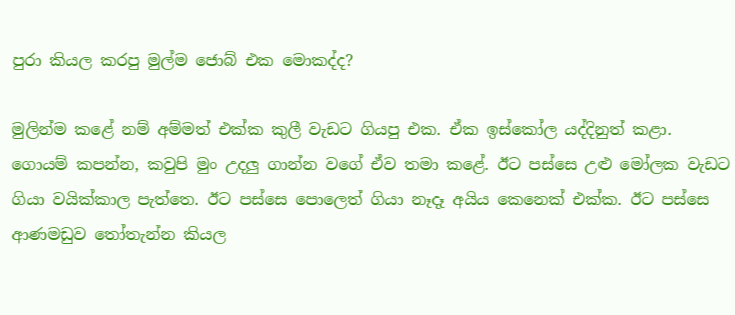පුරා කියල කරපු මුල්ම ජොබ් එක මොකද්ද?

මුලින්ම කළේ නම් අම්මත් එක්ක කුලී වැඩට ගියපු එක. ඒක ඉස්කෝල යද්දිනුත් කළා. ගොයම් කපන්න, කවුපි මුං උදලු ගාන්න වගේ ඒව තමා කළේ. ඊට පස්සෙ උළු මෝලක වැඩට ගියා වයික්කාල පැත්‍තෙ. ඊට පස්සෙ පොලෙත් ගියා නෑදෑ අයිය කෙනෙක් එක්ක. ඊට පස්සෙ ආණමඩුව තෝතැන්න කියල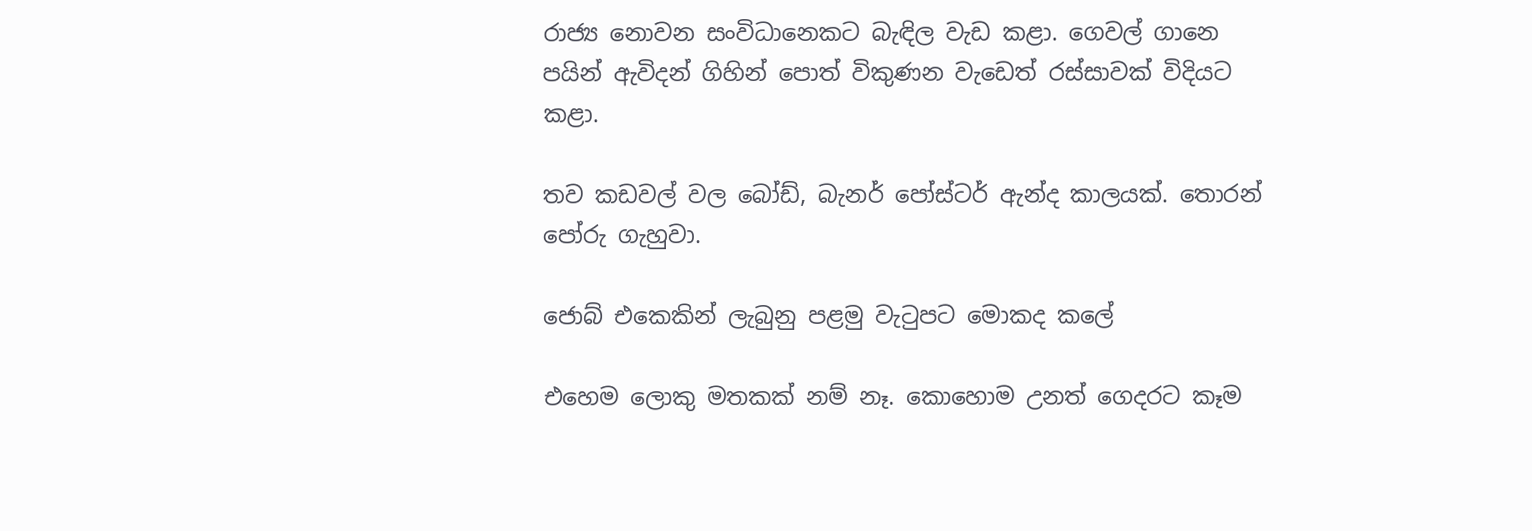රාජ්‍ය නොවන සංවිධානෙකට බැඳිල වැඩ කළා. ගෙවල් ගානෙ පයින් ඇවිදන් ගිහින් පොත් විකුණන වැඩෙත් රස්සාවක් විදියට කළා.

තව කඩවල් වල බෝඩ්, බැනර් පෝස්ටර් ඇන්ද කාලයක්. තොරන් පෝරු ගැහුවා.

ජොබ් එකෙකින් ලැබුනු පළමු වැටුපට මොකද කලේ

එහෙම ලොකු මතකක් නම් නෑ. කොහොම උනත් ගෙදරට කෑම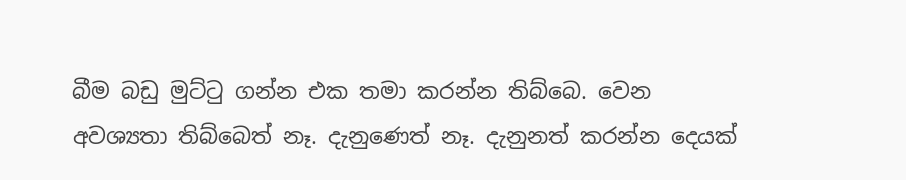බීම බඩු මුට්ටු ගන්න එක තමා කරන්න තිබ්බෙ. වෙන අවශ්‍යතා තිබ්බෙත් නෑ. දැනුණෙත් නෑ. දැනුනත් කරන්න දෙයක්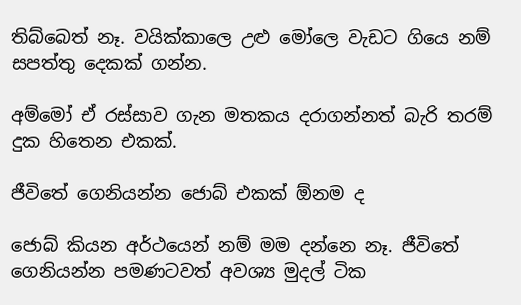තිබ්බෙත් නෑ. වයික්කාලෙ උළු මෝලෙ වැඩට ගියෙ නම් සපත්තු දෙකක් ගන්න.

අම්මෝ ඒ රස්සාව ගැන මතකය දරාගන්නත් බැරි තරම් දුක හිතෙන එකක්.

ජීවිතේ ගෙනියන්න ජොබ් එකක් ඕනම ද

ජොබ් කියන අර්ථයෙන් නම් මම දන්නෙ නෑ. ජීවිතේ ගෙනියන්න පමණටවත් අවශ්‍ය මුදල් ටික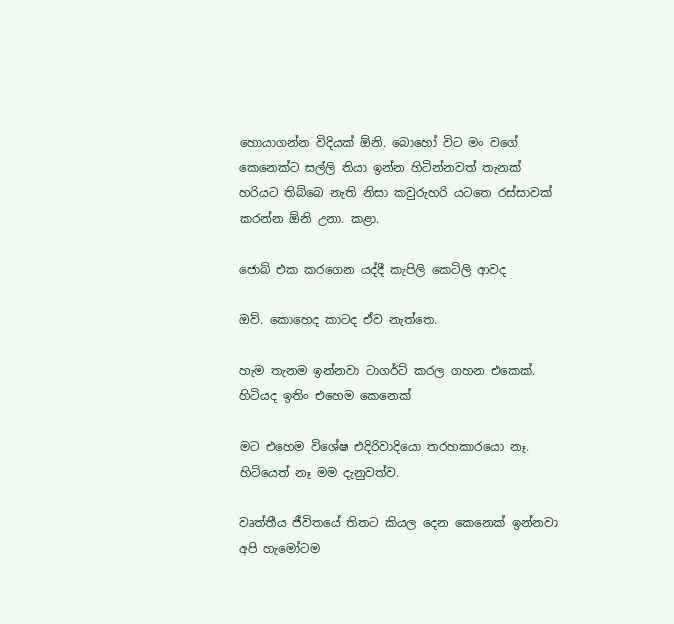හොයාගන්න විදියක් ඕනි. බොහෝ විට මං වගේ කෙනෙක්ට සල්ලි තියා ඉන්න හිටින්නවත් තැනක් හරියට තිබ්බෙ නැති නිසා කවුරුහරි යටතෙ රස්සාවක් කරන්න ඕනි උනා. කළා.

ජොබ් එක කරගෙන යද්දී කැපිලි කෙටිලි ආවද

ඔව්. කොහෙද කාටද ඒව නැත්තෙ.

හැම තැනම ඉන්නවා ටාගර්ට් කරල ගහන එකෙක්. හිටියද ඉතිං එහෙම කෙනෙක්

මට එහෙම විශේෂ එදිරිවාදියො තරහකාරයො නෑ. හිටියෙත් නෑ මම දැනුවත්ව.

වෘත්තීය ජීවිතයේ තිතට කියල දෙන කෙනෙක් ඉන්නවා අපි හැමෝටම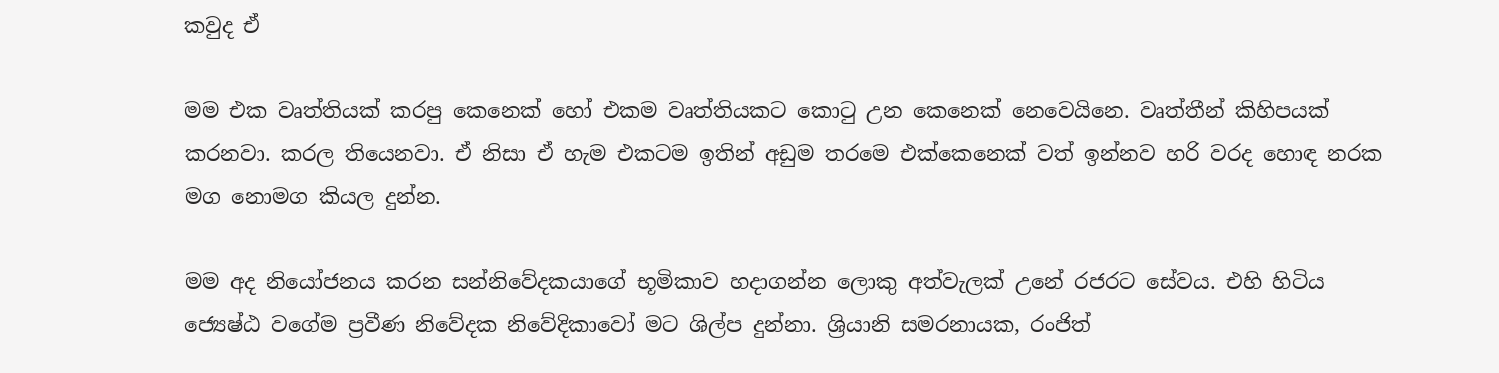කවුද ඒ

මම එක වෘත්තියක් කරපු කෙනෙක් හෝ එකම වෘත්තියකට කොටු උන කෙනෙක් නෙවෙයිනෙ. වෘත්තීන් කිහිපයක් කරනවා. කරල තියෙනවා. ඒ නිසා ඒ හැම එකටම ඉතින් අඩුම තරමෙ එක්කෙනෙක් වත් ඉන්නව හරි වරද හොඳ නරක මග නොමග කියල දුන්න.

මම අද නියෝජනය කරන සන්නිවේදකයාගේ භූමිකාව හදාගන්න ලොකු අත්වැලක් උනේ රජරට සේවය. එහි හිටිය ජ්‍යෙෂ්ඨ වගේම ප්‍රවීණ නිවේදක නිවේදිකාවෝ මට ශිල්ප දුන්නා. ශ්‍රියානි සමරනායක, රංජිත්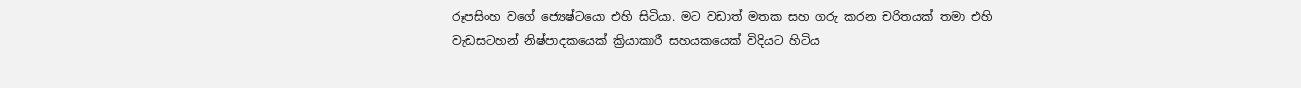රූපසිංහ වගේ ජ්‍යෙෂ්ටයො එහි සිටියා. මට වඩාත් මතක සහ ගරු කරන චරිතයක් තමා එහි වැඩසටහන් නිෂ්පාදකයෙක් ක්‍රියාකාරී සහයකයෙක් විදියට හිටිය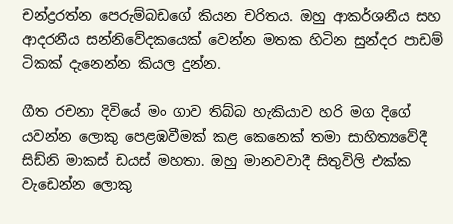චන්ද්‍රරත්න පෙරුම්බඩගේ කියන චරිතය. ඔහු ආකර්ශනීය සහ ආදරනීය සන්නිවේදකයෙක් වෙන්න මතක හිටින සුන්දර පාඩම් ටිකක් දැනෙන්න කියල දුන්න.

ගීත රචනා දිවියේ මං ගාව තිබ්බ හැකියාව හරි මග දිගේ යවන්න ලොකු පෙළඹවීමක් කළ කෙනෙක් තමා සාහිත්‍යවේදී සිඩ්නි මාකස් ඩයස් මහතා. ඔහු මානවවාදී සිතුවිලි එක්ක වැඩෙන්න ලොකු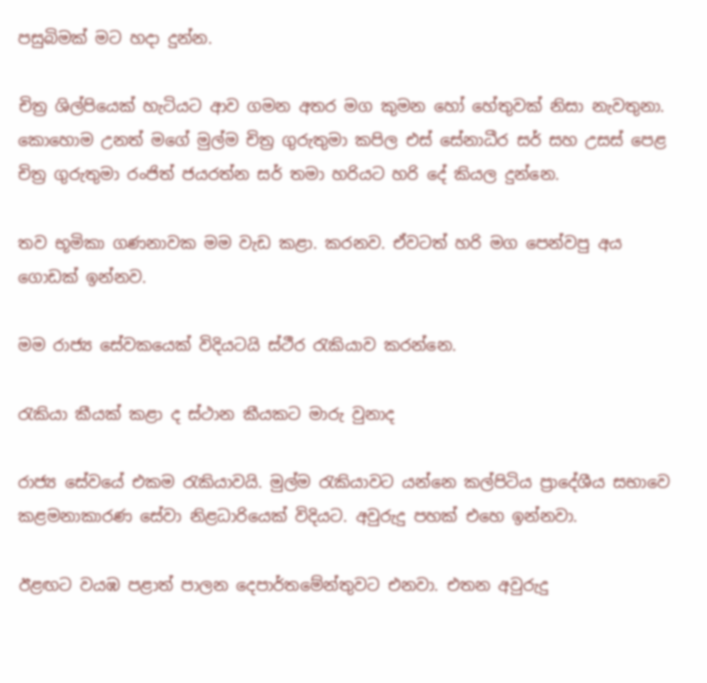පසුබිමක් මට හදා දුන්න.

චිත්‍ර ශිල්පියෙක් හැටියට ආව ගමන අතර මග කුමන හෝ හේතුවක් නිසා නැවතුනා. කොහොම උනත් මගේ මුල්ම චිත්‍ර ගුරුතුමා කපිල එස් සේනාධීර සර් සහ උසස් පෙළ චිත්‍ර ගුරුතුමා රංජිත් ජයරත්න සර් තමා හරියට හරි දේ කියල දුන්නෙ.

තව භූමිකා ගණනාවක මම වැඩ කළා. කරනව. ඒවටත් හරි මග පෙන්වපු අය ගොඩක් ඉන්නව.

මම රාජ්‍ය සේවකයෙක් විදියටයි ස්ථීර රැකියාව කරන්නෙ.

රැකියා කීයක් කළා ද ස්ථාන කීයකට මාරු වුනාද

රාජ්‍ය සේවයේ එකම රැකියාවයි. මුල්ම රැකියාවට යන්නෙ කල්පිටිය ප්‍රාදේශීය සභාවෙ කළමනාකාරණ සේවා නිළධාරියෙක් විදියට. අවුරුදු පහක් එහෙ ඉන්නවා.

ඊළඟට වයඹ පළාත් පාලන දෙපාර්තමේන්තුවට එනවා. එතන අවුරුදු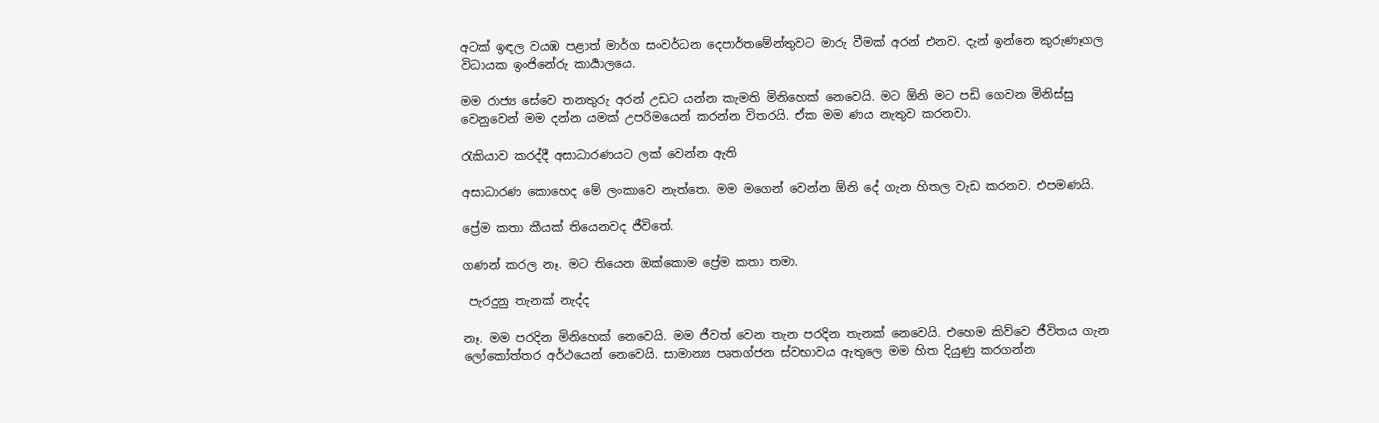අටක් ඉඳල වයඹ පළාත් මාර්ග සංවර්ධන දෙපාර්තමේන්තුවට මාරු වීමක් අරන් එනව. දැන් ඉන්නෙ කුරුණෑගල විධායක ඉංජිනේරු කාර්‍යාලයෙ.

මම රාජ්‍ය සේවෙ තනතුරු අරන් උඩට යන්න කැමති මිනිහෙක් නෙවෙයි. මට ඕනි මට පඩි ගෙවන මිනිස්සු වෙනුවෙන් මම දන්න යමක් උපරිමයෙන් කරන්න විතරයි. ඒක මම ණය නැතුව කරනවා.

රැකියාව කරද්දී අසාධාරණයට ලක් වෙන්න ඇති

අසාධාරණ කොහෙද මේ ලංකාවෙ නැත්තෙ. මම මගෙන් වෙන්න ඕනි දේ ගැන හිතල වැඩ කරනව. එපමණයි.

ප්‍රේම කතා කීයක් තියෙනවද ජීවිතේ.

ගණන් කරල නෑ. මට තියෙන ඔක්කොම ප්‍රේම කතා තමා.

 පැරදුනු තැනක් නැද්ද

නෑ. මම පරදින මිනිහෙක් නෙවෙයි. මම ජීවත් වෙන තැන පරදින තැනක් නෙවෙයි. එහෙම කිව්වෙ ජීවිතය ගැන ලෝකෝත්තර අර්ථයෙන් නෙවෙයි. සාමාන්‍ය පෘතග්ජන ස්වභාවය ඇතුලෙ මම හිත දියුණු කරගන්න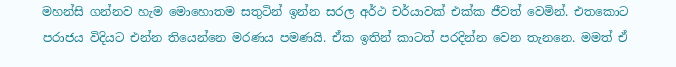මහන්සි ගන්නව හැම මොහොතම සතුටින් ඉන්න සරල අර්ථ චර්යාවක් එක්ක ජීවත් වෙමින්. එතකොට පරාජය විදියට එන්න තියෙන්නෙ මරණය පමණයි. ඒක ඉතින් කාටත් පරදින්න වෙන තැනනෙ. මමත් ඒ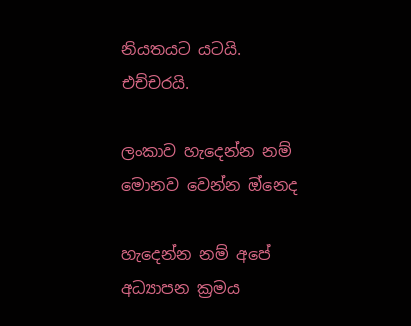නියතයට යටයි. එච්චරයි.

ලංකාව හැදෙන්න නම් මොනව වෙන්න ඔ්නෙද

හැදෙන්න නම් අපේ අධ්‍යාපන ක්‍රමය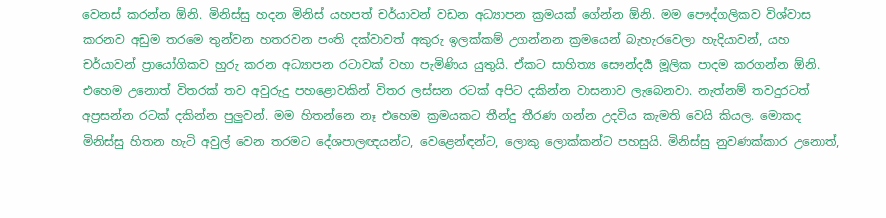වෙනස් කරන්න ඕනි. මිනිස්සු හදන මිනිස් යහපත් චර්යාවන් වඩන අධ්‍යාපන ක්‍රමයක් ගේන්න ඕනි. මම පෞද්ගලිකව විශ්වාස කරනව අඩුම තරමෙ තුන්වන හතරවන පංති දක්වාවත් අකුරු ඉලක්කම් උගන්නන ක්‍රමයෙන් බැහැරවෙලා හැදියාවන්, යහ චර්යාවන් ප්‍රායෝගිකව හුරු කරන අධ්‍යාපන රටාවක් වහා පැමිණිය යුතුයි. ඒකට සාහිත්‍ය සෞන්දර්‍ය මූලික පාදම කරගන්න ඕනි. එහෙම උනොත් විතරක් තව අවුරුදු පහළොවකින් විතර ලස්සන රටක් අපිට දකින්න වාසනාව ලැබෙනවා. නැත්නම් තවදුරටත් අප්‍රසන්න රටක් දකින්න පුලුවන්. මම හිතන්නෙ නෑ එහෙම ක්‍රමයකට තීන්දු තීරණ ගන්න උදවිය කැමති වෙයි කියල. මොකද මිනිස්සු හිතන හැටි අවුල් වෙන තරමට දේශපාලඥයන්ට, වෙළෙන්ඳන්ට, ලොකු ලොක්කන්ට පහසුයි. මිනිස්සු නුවණක්කාර උනොත්,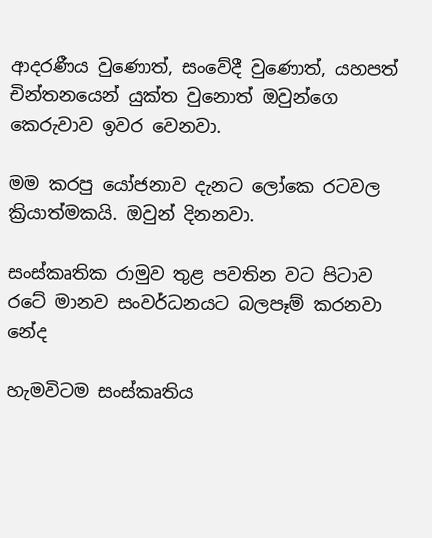ආදරණීය වුණොත්, සංවේදී වුණොත්, යහපත් චින්තනයෙන් යුක්ත වුනොත් ඔවුන්ගෙ කෙරුවාව ඉවර වෙනවා.

මම කරපු යෝජනාව දැනට ලෝකෙ රටවල ක්‍රියාත්මකයි. ඔවුන් දිනනවා.

සංස්කෘතික රාමුව තුළ පවතින වට පිටාව රටේ මානව සංවර්ධනයට බලපෑම් කරනවා නේද

හැමවිටම සංස්කෘතිය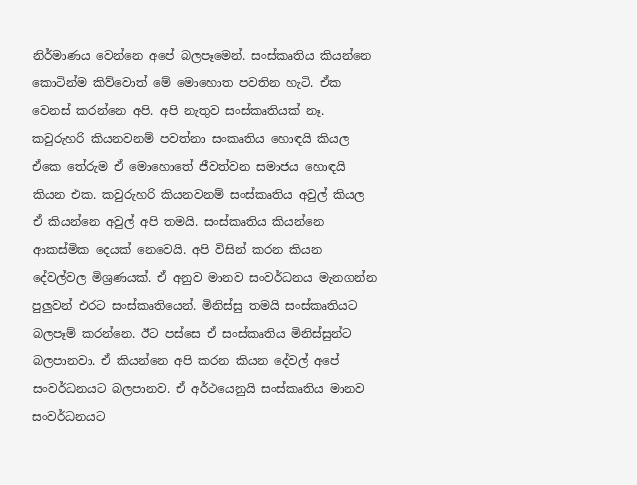නිර්මාණය වෙන්නෙ අපේ බලපෑමෙන්. සංස්කෘතිය කියන්නෙ කොටින්ම කිව්වොත් මේ මොහොත පවතින හැටි. ඒක වෙනස් කරන්නෙ අපි. අපි නැතුව සංස්කෘතියක් නෑ. කවුරුහරි කියනවනම් පවත්නා සංකෘතිය හොඳයි කියල ඒකෙ තේරුම ඒ මොහොතේ ජීවත්වන සමාජය හොඳයි කියන එක. කවුරුහරි කියනවනම් සංස්කෘතිය අවුල් කියල ඒ කියන්නෙ අවුල් අපි තමයි. සංස්කෘතිය කියන්නෙ ආකස්මික දෙයක් නෙවෙයි. අපි විසින් කරන කියන දේවල්වල මිශ්‍රණයක්. ඒ අනුව මානව සංවර්ධනය මැනගන්න පුලුවන් එරට සංස්කෘතියෙන්. මිනිස්සු තමයි සංස්කෘතියට බලපෑම් කරන්නෙ. ඊට පස්සෙ ඒ සංස්කෘතිය මිනිස්සුන්ට බලපානවා. ඒ කියන්නෙ අපි කරන කියන දේවල් අපේ සංවර්ධනයට බලපානව. ඒ අර්ථයෙනුයි සංස්කෘතිය මානව සංවර්ධනයට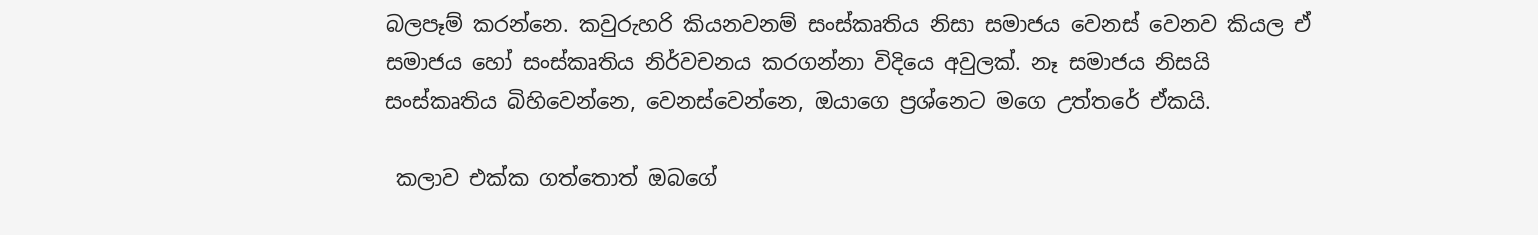බලපෑම් කරන්නෙ. කවුරුහරි කියනවනම් සංස්කෘතිය නිසා සමාජය වෙනස් වෙනව කියල ඒ සමාජය හෝ සංස්කෘතිය නිර්වචනය කරගන්නා විදියෙ අවුලක්. නෑ සමාජය නිසයි සංස්කෘතිය බිහිවෙන්නෙ, වෙනස්වෙන්නෙ, ඔයාගෙ ප්‍රශ්නෙට මගෙ උත්තරේ ඒකයි.

 කලාව එක්ක ගත්තොත් ඔබගේ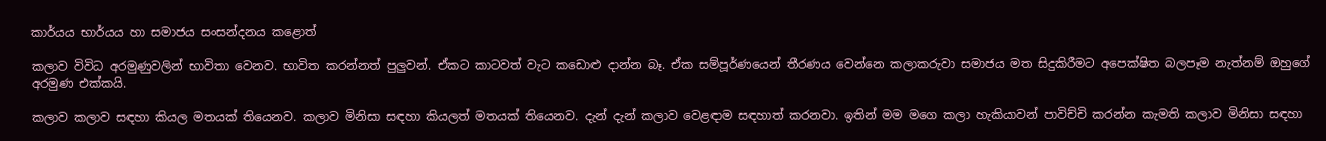කාර්යය භාර්යය හා සමාජය සංසන්දනය කළොත්

කලාව විවිධ අරමුණුවලින් භාවිතා වෙනව. භාවිත කරන්නත් පුලුවන්. ඒකට කාටවත් වැට කඩොළු දාන්න බෑ. ඒක සම්පූර්ණයෙන් තීරණය වෙන්නෙ කලාකරුවා සමාජය මත සිදුකිරීමට අපෙක්ෂිත බලපෑම නැත්නම් ඔහුගේ අරමුණ එක්කයි.

කලාව කලාව සඳහා කියල මතයක් තියෙනව. කලාව මිනිසා සඳහා කියලත් මතයක් තියෙනව. දැන් දැන් කලාව වෙළඳාම සඳහාත් කරනවා. ඉතින් මම මගෙ කලා හැකියාවන් පාවිච්චි කරන්න කැමති කලාව මිනිසා සඳහා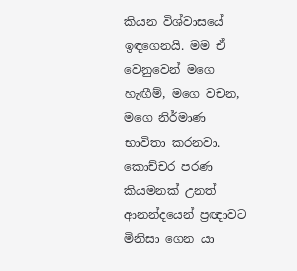කියන විශ්වාසයේ ඉඳගෙනයි. මම ඒ වෙනුවෙන් මගෙ හැඟීම්, මගෙ වචන, මගෙ නිර්මාණ භාවිතා කරනවා. කොච්චර පරණ කියමනක් උනත් ආනන්දයෙන් ප්‍රඥාවට මිනිසා ගෙන යා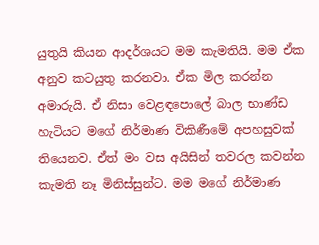යුතුයි කියන ආදර්ශයට මම කැමතියි. මම ඒක අනුව කටයුතු කරනවා. ඒක මිල කරන්න අමාරුයි. ඒ නිසා වෙළඳපොලේ බාල භාණ්ඩ හැටියට මගේ නිර්මාණ විකිණීමේ අපහසුවක් තියෙනව. ඒත් මං වස අයිසින් තවරල කවන්න කැමති නෑ මිනිස්සුන්ට. මම මගේ නිර්මාණ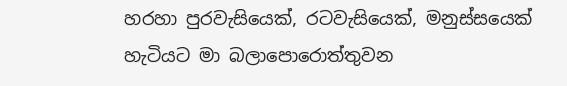හරහා පුරවැසියෙක්, රටවැසියෙක්, මනුස්සයෙක් හැටියට මා බලාපොරොත්තුවන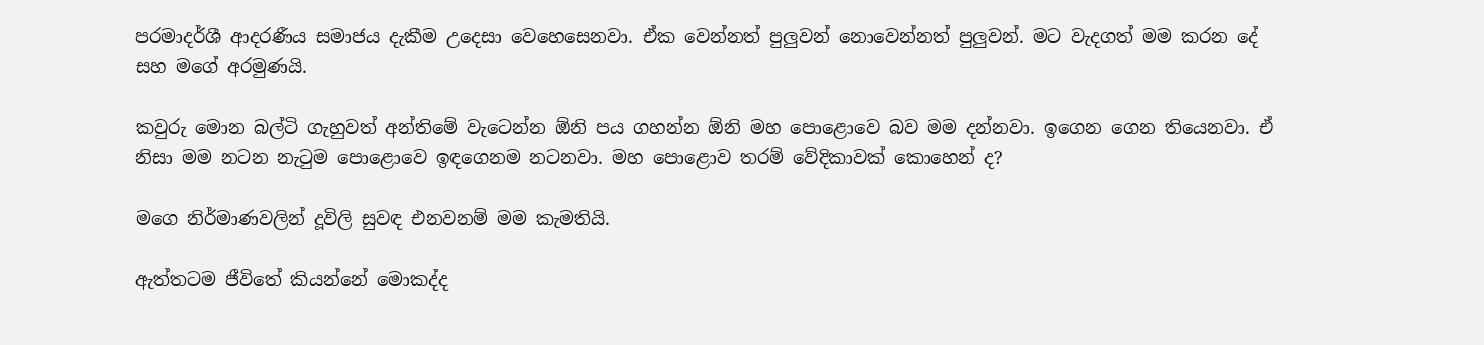පරමාදර්ශී ආදරණීය සමාජය දැකීම උදෙසා වෙහෙසෙනවා. ඒක වෙන්නත් පුලුවන් නොවෙන්නත් පුලුවන්. මට වැදගත් මම කරන දේ සහ මගේ අරමුණයි.

කවුරු මොන බල්ටි ගැහුවත් අන්තිමේ වැටෙන්න ඕනි පය ගහන්න ඕනි මහ පොළොවෙ බව මම දන්නවා. ඉගෙන ගෙන තියෙනවා. ඒ නිසා මම නටන නැටුම පොළොවෙ ඉඳගෙනම නටනවා. මහ පොළොව තරම් වේදිකාවක් කොහෙන් ද?

මගෙ නිර්මාණවලින් දූවිලි සුවඳ එනවනම් මම කැමතියි.

ඇත්තටම ජීවිතේ කියන්නේ මොකද්ද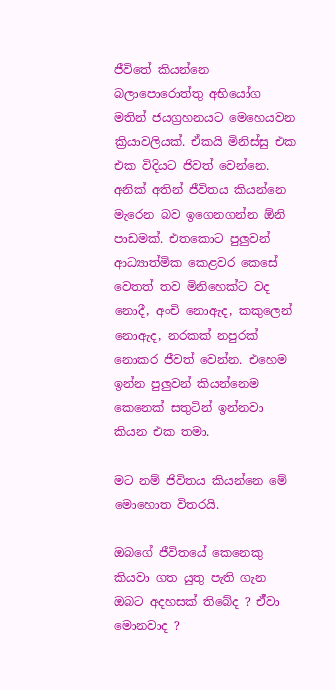ජීවිතේ කියන්නෙ බලාපොරොත්තු අභියෝග මතින් ජයග්‍රහනයට මෙහෙයවන ක්‍රියාවලියක්. ඒකයි මිනිස්සු එක එක විදියට ජිවත් වෙන්නෙ. අනික් අතින් ජීවිතය කියන්නෙ මැරෙන බව ඉගෙනගන්න ඕනි පාඩමක්. එතකොට පුලුවන් ආධ්‍යාත්මික කෙළවර කෙසේ වෙතත් තව මිනිහෙක්ට වද නොදී, අංචි නොඇද, කකුලෙන් නොඇද, නරකක් නපුරක් නොකර ජීවත් වෙන්න. එහෙම ඉන්න පුලුවන් කියන්නෙම කෙනෙක් සතුටින් ඉන්නවා කියන එක තමා.

මට නම් ජිවිතය කියන්නෙ මේ මොහොත විතරයි.

ඔබගේ ජීවිතයේ කෙනෙකු කියවා ගත යුතු පැති ගැන ඔබට අදහසක් තිබේද ? ඒ්වා මොනවාද ?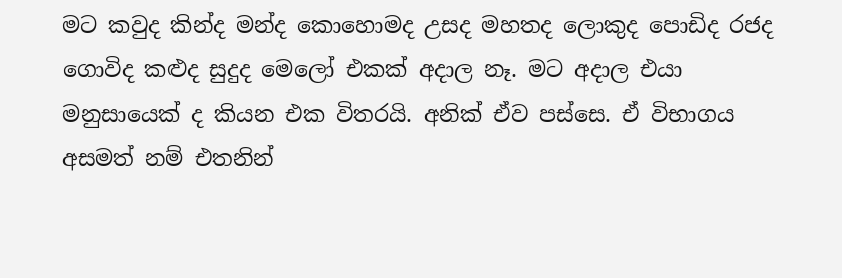මට කවුද කින්ද මන්ද කොහොමද උසද මහතද ලොකුද පොඩිද රජද ගොවිද කළුද සුදුද මෙලෝ එකක් අදාල නෑ. මට අදාල එයා මනුසායෙක් ද කියන එක විතරයි. අනික් ඒව පස්සෙ. ඒ විභාගය අසමත් නම් එතනින්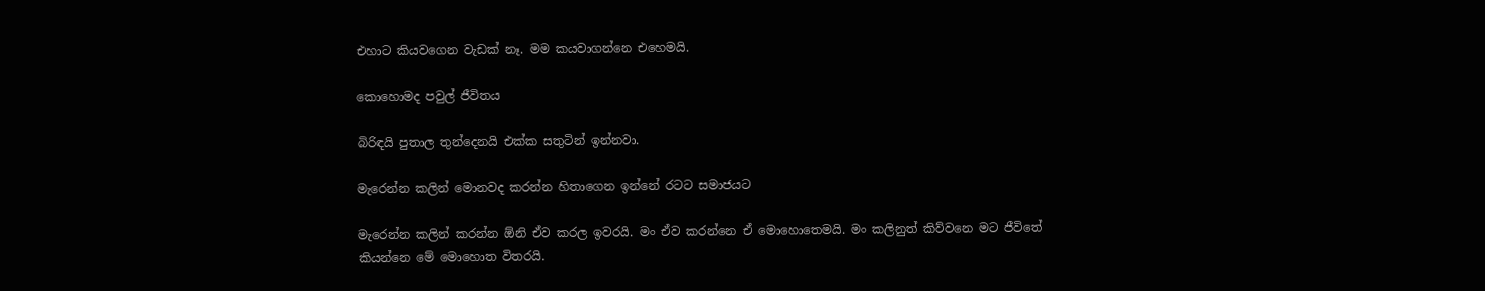එහාට කියවගෙන වැඩක් නෑ. මම කයවාගන්නෙ එහෙමයි.

කොහොමද පවුල් ජීවිතය

බිරිඳයි පුතාල තුන්දෙනයි එක්ක සතුටින් ඉන්නවා.

මැරෙන්න කලින් මොනවද කරන්න හිතාගෙන ඉන්නේ රටට සමාජයට

මැරෙන්න කලින් කරන්න ඕනි ඒව කරල ඉවරයි. මං ඒව කරන්නෙ ඒ මොහොතෙමයි. මං කලිනුත් කිව්වනෙ මට ජීවිතේ කියන්නෙ මේ මොහොත විතරයි.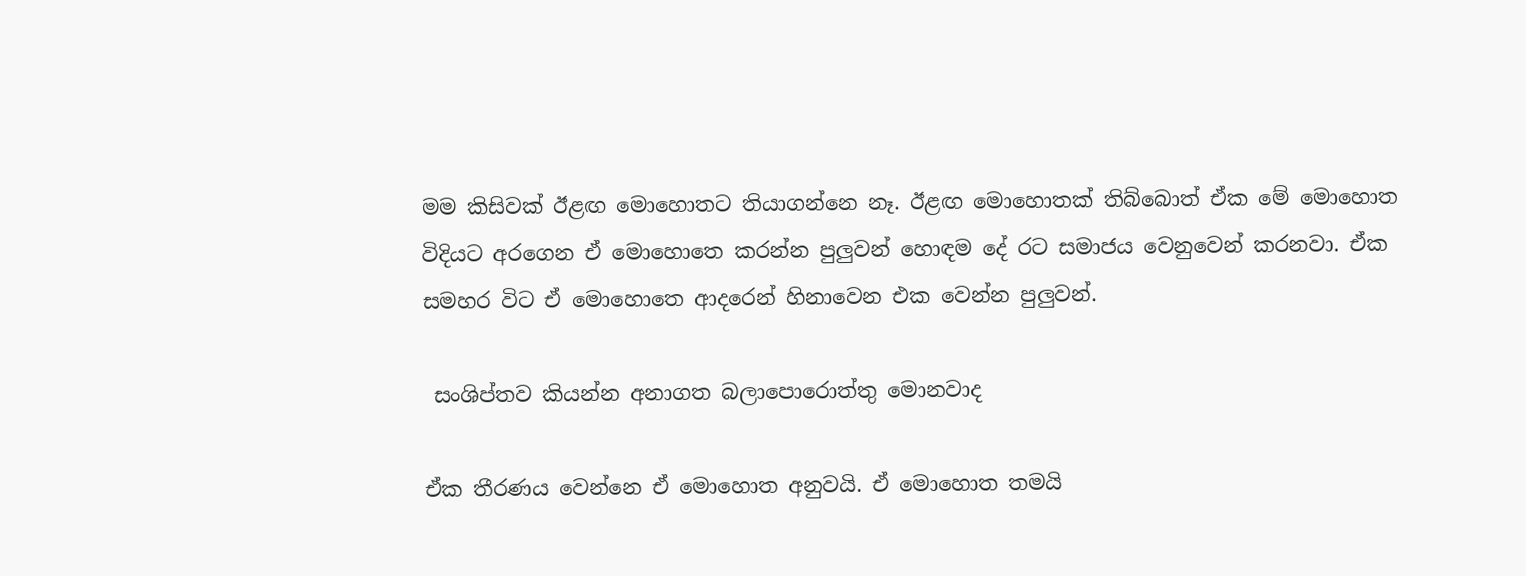මම කිසිවක් ඊළඟ මොහොතට තියාගන්නෙ නෑ. ඊළඟ මොහොතක් තිබ්බොත් ඒක මේ මොහොත විදියට අරගෙන ඒ මොහොතෙ කරන්න පුලුවන් හොඳම දේ රට සමාජය වෙනුවෙන් කරනවා. ඒක සමහර විට ඒ මොහොතෙ ආදරෙන් හිනාවෙන එක වෙන්න පුලුවන්.

 සංශිප්තව කියන්න අනාගත බලාපොරොත්තු මොනවාද

ඒක තීරණය වෙන්නෙ ඒ මොහොත අනුවයි. ඒ මොහොත තමයි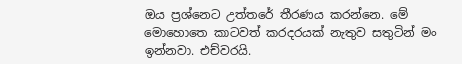ඔය ප්‍රශ්නෙට උත්තරේ තීරණය කරන්නෙ. මේ මොහොතෙ කාටවත් කරදරයක් නැතුව සතුටින් මං ඉන්නවා. එච්වරයි.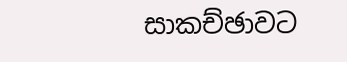සාකච්ඡාවට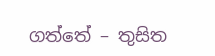ගත්තේ – තුසිත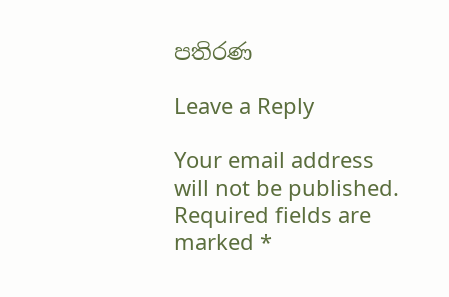පතිරණ

Leave a Reply

Your email address will not be published. Required fields are marked *